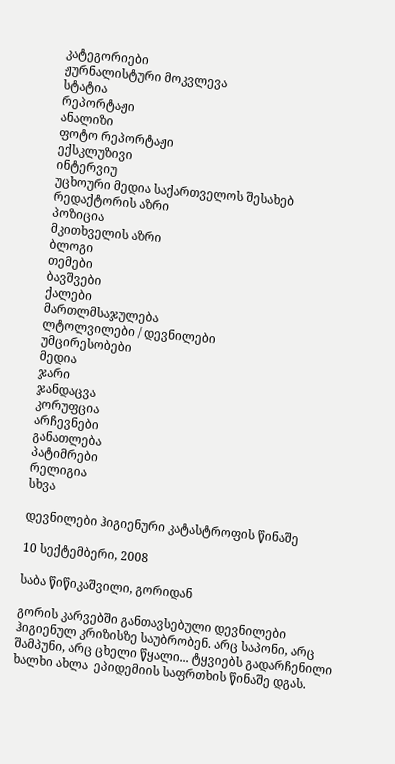კატეგორიები
ჟურნალისტური მოკვლევა
სტატია
რეპორტაჟი
ანალიზი
ფოტო რეპორტაჟი
ექსკლუზივი
ინტერვიუ
უცხოური მედია საქართველოს შესახებ
რედაქტორის აზრი
პოზიცია
მკითხველის აზრი
ბლოგი
თემები
ბავშვები
ქალები
მართლმსაჯულება
ლტოლვილები / დევნილები
უმცირესობები
მედია
ჯარი
ჯანდაცვა
კორუფცია
არჩევნები
განათლება
პატიმრები
რელიგია
სხვა

დევნილები ჰიგიენური კატასტროფის წინაშე

10 სექტემბერი, 2008

საბა წიწიკაშვილი, გორიდან

გორის კარვებში განთავსებული დევნილები ჰიგიენულ კრიზისზე საუბრობენ. არც საპონი, არც შამპუნი, არც ცხელი წყალი... ტყვიებს გადარჩენილი ხალხი ახლა  ეპიდემიის საფრთხის წინაშე დგას.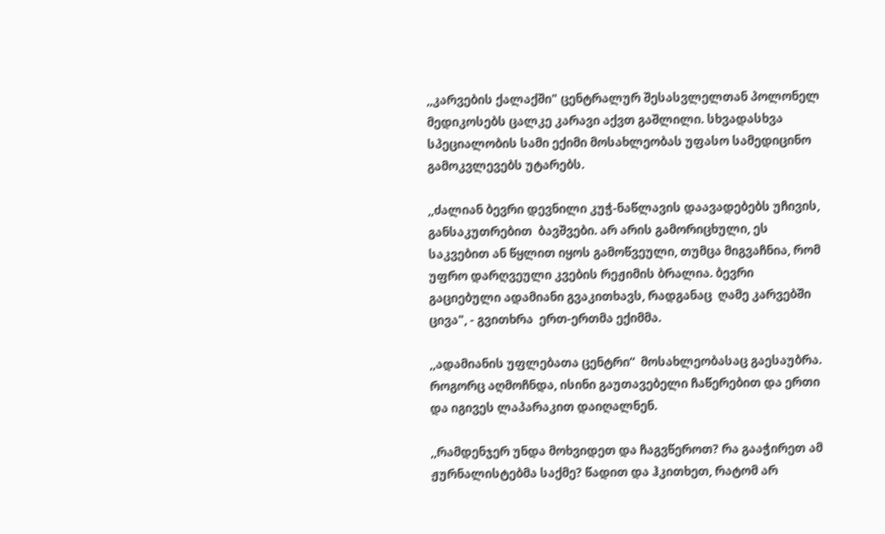,,კარვების ქალაქში" ცენტრალურ შესასვლელთან პოლონელ მედიკოსებს ცალკე კარავი აქვთ გაშლილი. სხვადასხვა სპეციალობის სამი ექიმი მოსახლეობას უფასო სამედიცინო გამოკვლევებს უტარებს.

,,ძალიან ბევრი დევნილი კუჭ-ნაწლავის დაავადებებს უჩივის, განსაკუთრებით  ბავშვები. არ არის გამორიცხული, ეს საკვებით ან წყლით იყოს გამოწვეული, თუმცა მიგვაჩნია, რომ უფრო დარღვეული კვების რეჟიმის ბრალია. ბევრი გაციებული ადამიანი გვაკითხავს, რადგანაც  ღამე კარვებში ცივა", - გვითხრა  ერთ-ერთმა ექიმმა.

,,ადამიანის უფლებათა ცენტრი“  მოსახლეობასაც გაესაუბრა. როგორც აღმოჩნდა, ისინი გაუთავებელი ჩაწერებით და ერთი და იგივეს ლაპარაკით დაიღალნენ.

,,რამდენჯერ უნდა მოხვიდეთ და ჩაგვწეროთ? რა გააჭირეთ ამ ჟურნალისტებმა საქმე? წადით და ჰკითხეთ, რატომ არ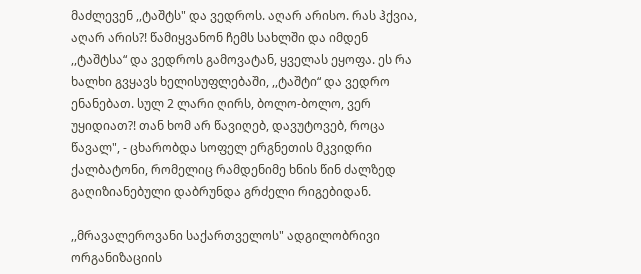მაძლევენ ,,ტაშტს" და ვედროს. აღარ არისო. რას ჰქვია, აღარ არის?! წამიყვანონ ჩემს სახლში და იმდენ ,,ტაშტსა“ და ვედროს გამოვატან, ყველას ეყოფა. ეს რა ხალხი გვყავს ხელისუფლებაში, ,,ტაშტი“ და ვედრო ენანებათ. სულ 2 ლარი ღირს, ბოლო-ბოლო, ვერ უყიდიათ?! თან ხომ არ წავიღებ, დავუტოვებ, როცა წავალ", - ცხარობდა სოფელ ერგნეთის მკვიდრი ქალბატონი, რომელიც რამდენიმე ხნის წინ ძალზედ გაღიზიანებული დაბრუნდა გრძელი რიგებიდან.

,,მრავალეროვანი საქართველოს" ადგილობრივი ორგანიზაციის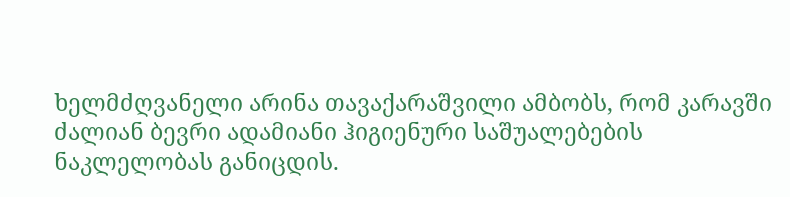ხელმძღვანელი არინა თავაქარაშვილი ამბობს, რომ კარავში ძალიან ბევრი ადამიანი ჰიგიენური საშუალებების ნაკლელობას განიცდის.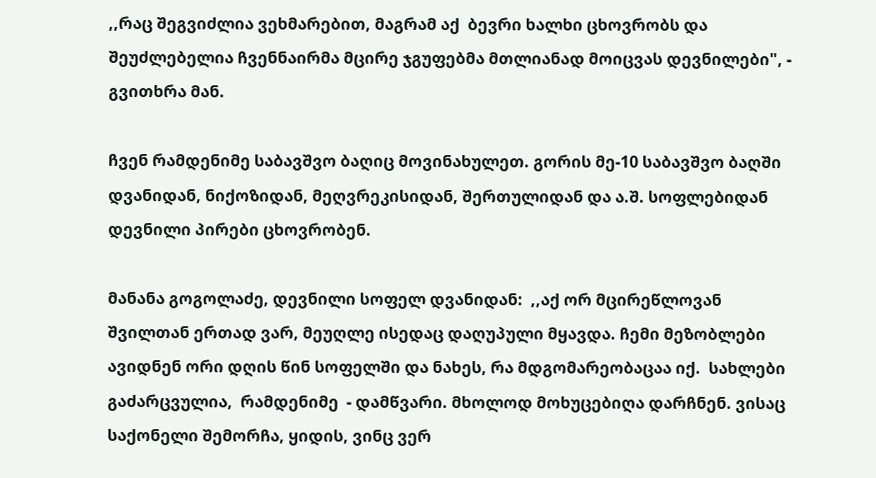,,რაც შეგვიძლია ვეხმარებით, მაგრამ აქ  ბევრი ხალხი ცხოვრობს და შეუძლებელია ჩვენნაირმა მცირე ჯგუფებმა მთლიანად მოიცვას დევნილები", - გვითხრა მან.

ჩვენ რამდენიმე საბავშვო ბაღიც მოვინახულეთ. გორის მე-10 საბავშვო ბაღში დვანიდან, ნიქოზიდან, მეღვრეკისიდან, შერთულიდან და ა.შ. სოფლებიდან დევნილი პირები ცხოვრობენ.

მანანა გოგოლაძე, დევნილი სოფელ დვანიდან:  ,,აქ ორ მცირეწლოვან შვილთან ერთად ვარ, მეუღლე ისედაც დაღუპული მყავდა. ჩემი მეზობლები ავიდნენ ორი დღის წინ სოფელში და ნახეს, რა მდგომარეობაცაა იქ.  სახლები გაძარცვულია,  რამდენიმე  - დამწვარი. მხოლოდ მოხუცებიღა დარჩნენ. ვისაც საქონელი შემორჩა, ყიდის, ვინც ვერ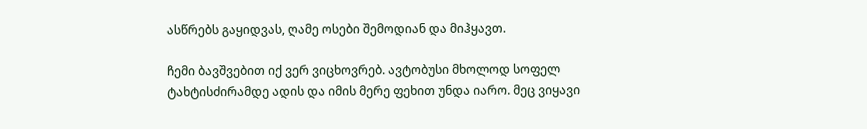ასწრებს გაყიდვას, ღამე ოსები შემოდიან და მიჰყავთ.

ჩემი ბავშვებით იქ ვერ ვიცხოვრებ. ავტობუსი მხოლოდ სოფელ ტახტისძირამდე ადის და იმის მერე ფეხით უნდა იარო. მეც ვიყავი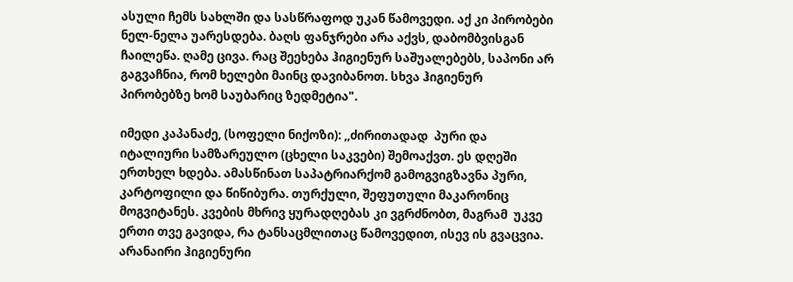ასული ჩემს სახლში და სასწრაფოდ უკან წამოვედი. აქ კი პირობები ნელ-ნელა უარესდება. ბაღს ფანჯრები არა აქვს, დაბომბვისგან ჩაილეწა. ღამე ცივა. რაც შეეხება ჰიგიენურ საშუალებებს, საპონი არ გაგვაჩნია, რომ ხელები მაინც დავიბანოთ. სხვა ჰიგიენურ პირობებზე ხომ საუბარიც ზედმეტია".

იმედი კაპანაძე, (სოფელი ნიქოზი): ,,ძირითადად  პური და იტალიური სამზარეულო (ცხელი საკვები) შემოაქვთ. ეს დღეში ერთხელ ხდება. ამასწინათ საპატრიარქომ გამოგვიგზავნა პური, კარტოფილი და წიწიბურა. თურქული, შეფუთული მაკარონიც მოგვიტანეს. კვების მხრივ ყურადღებას კი ვგრძნობთ, მაგრამ  უკვე ერთი თვე გავიდა, რა ტანსაცმლითაც წამოვედით, ისევ ის გვაცვია. არანაირი ჰიგიენური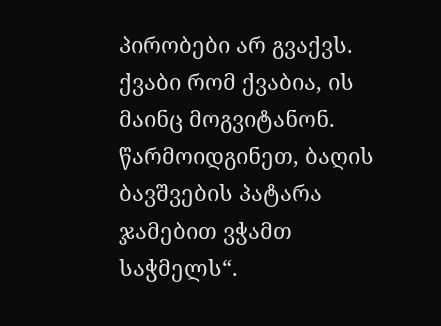პირობები არ გვაქვს. ქვაბი რომ ქვაბია, ის მაინც მოგვიტანონ. წარმოიდგინეთ, ბაღის ბავშვების პატარა ჯამებით ვჭამთ საჭმელს“.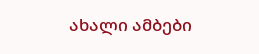ახალი ამბები